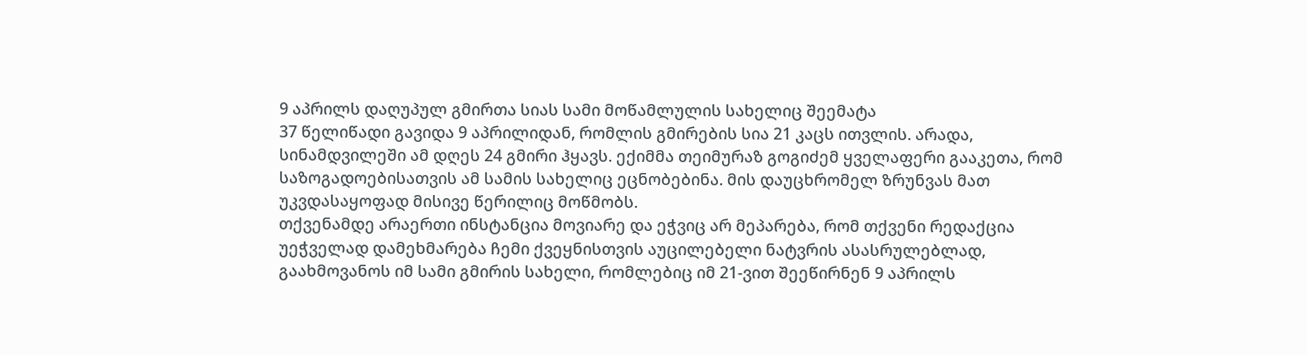9 აპრილს დაღუპულ გმირთა სიას სამი მოწამლულის სახელიც შეემატა
37 წელიწადი გავიდა 9 აპრილიდან, რომლის გმირების სია 21 კაცს ითვლის. არადა, სინამდვილეში ამ დღეს 24 გმირი ჰყავს. ექიმმა თეიმურაზ გოგიძემ ყველაფერი გააკეთა, რომ საზოგადოებისათვის ამ სამის სახელიც ეცნობებინა. მის დაუცხრომელ ზრუნვას მათ უკვდასაყოფად მისივე წერილიც მოწმობს.
თქვენამდე არაერთი ინსტანცია მოვიარე და ეჭვიც არ მეპარება, რომ თქვენი რედაქცია უეჭველად დამეხმარება ჩემი ქვეყნისთვის აუცილებელი ნატვრის ასასრულებლად, გაახმოვანოს იმ სამი გმირის სახელი, რომლებიც იმ 21-ვით შეეწირნენ 9 აპრილს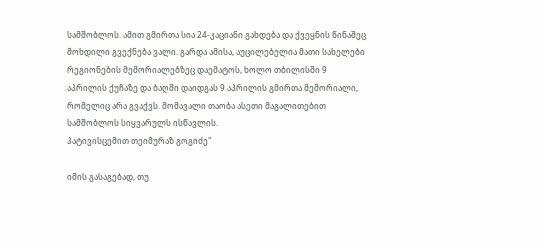სამშობლოს. ამით გმირთა სია 24-კაციანი გახდება და ქვეყნის წინაშეც მოხდილი გვექნება ვალი. გარდა ამისა, აუცილებელია მათი სახელები რეგიონების მემორიალებზეც დაემატოს, ხოლო თბილისში 9 აპრილის ქუჩაზე და ბაღში დაიდგას 9 აპრილის გმირთა მემორიალი, რომელიც არა გვაქვს. მომავალი თაობა ასეთი მაგალითებით სამშობლოს სიყვარულს ისწავლის.
პატივისცემით თეიმურაზ გოგიძე"

იმის გასაგებად, თუ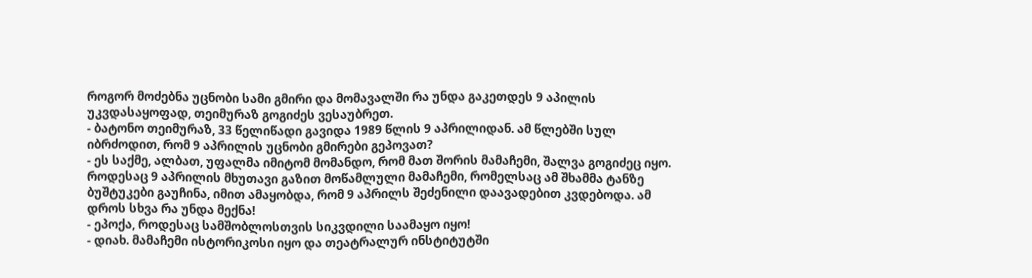როგორ მოძებნა უცნობი სამი გმირი და მომავალში რა უნდა გაკეთდეს 9 აპილის უკვდასაყოფად, თეიმურაზ გოგიძეს ვესაუბრეთ.
- ბატონო თეიმურაზ, 33 წელიწადი გავიდა 1989 წლის 9 აპრილიდან. ამ წლებში სულ იბრძოდით, რომ 9 აპრილის უცნობი გმირები გეპოვათ?
- ეს საქმე, ალბათ, უფალმა იმიტომ მომანდო, რომ მათ შორის მამაჩემი, შალვა გოგიძეც იყო. როდესაც 9 აპრილის მხუთავი გაზით მოწამლული მამაჩემი, რომელსაც ამ შხამმა ტანზე ბუშტუკები გაუჩინა, იმით ამაყობდა, რომ 9 აპრილს შეძენილი დაავადებით კვდებოდა. ამ დროს სხვა რა უნდა მექნა!
- ეპოქა, როდესაც სამშობლოსთვის სიკვდილი საამაყო იყო!
- დიახ. მამაჩემი ისტორიკოსი იყო და თეატრალურ ინსტიტუტში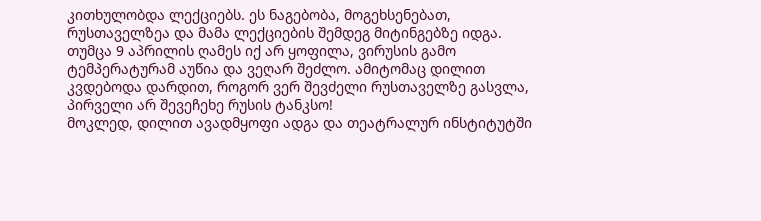კითხულობდა ლექციებს. ეს ნაგებობა, მოგეხსენებათ, რუსთაველზეა და მამა ლექციების შემდეგ მიტინგებზე იდგა. თუმცა 9 აპრილის ღამეს იქ არ ყოფილა, ვირუსის გამო ტემპერატურამ აუწია და ვეღარ შეძლო. ამიტომაც დილით კვდებოდა დარდით, როგორ ვერ შევძელი რუსთაველზე გასვლა, პირველი არ შევეჩეხე რუსის ტანკსო!
მოკლედ, დილით ავადმყოფი ადგა და თეატრალურ ინსტიტუტში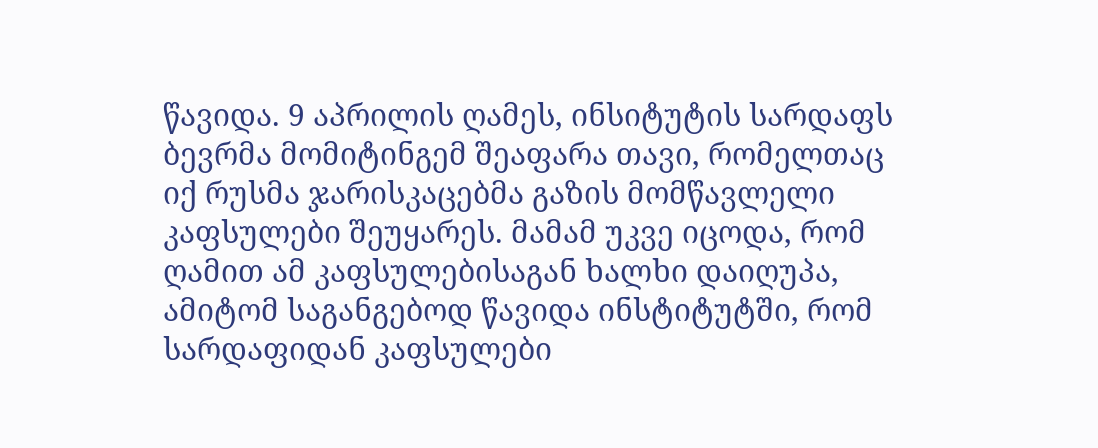წავიდა. 9 აპრილის ღამეს, ინსიტუტის სარდაფს ბევრმა მომიტინგემ შეაფარა თავი, რომელთაც იქ რუსმა ჯარისკაცებმა გაზის მომწავლელი კაფსულები შეუყარეს. მამამ უკვე იცოდა, რომ ღამით ამ კაფსულებისაგან ხალხი დაიღუპა, ამიტომ საგანგებოდ წავიდა ინსტიტუტში, რომ სარდაფიდან კაფსულები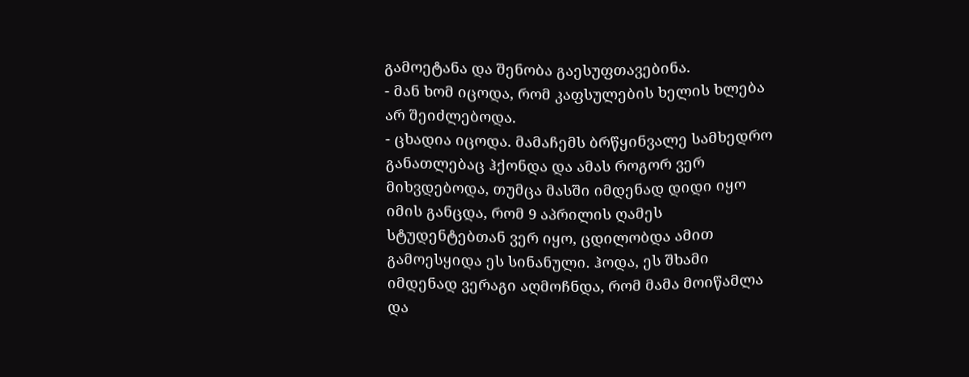გამოეტანა და შენობა გაესუფთავებინა.
- მან ხომ იცოდა, რომ კაფსულების ხელის ხლება არ შეიძლებოდა.
- ცხადია იცოდა. მამაჩემს ბრწყინვალე სამხედრო განათლებაც ჰქონდა და ამას როგორ ვერ მიხვდებოდა, თუმცა მასში იმდენად დიდი იყო იმის განცდა, რომ 9 აპრილის ღამეს სტუდენტებთან ვერ იყო, ცდილობდა ამით გამოესყიდა ეს სინანული. ჰოდა, ეს შხამი იმდენად ვერაგი აღმოჩნდა, რომ მამა მოიწამლა და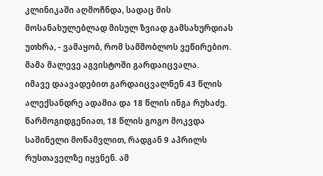კლინიკაში აღმოჩნდა, სადაც მის მოსანახულებლად მისულ ზვიად გამსახურდიას უთხრა, - ვამაყობ, რომ სამშობლოს ვეწირებიო. მამა მალევე აგვისტოში გარდაიცვალა.
იმავე დაავადებით გარდაიცვალნენ 43 წლის ალექსანდრე ადამია და 18 წლის ინგა რუხაძე. წარმოგიდგენიათ, 18 წლის გოგო მოკვდა საშინელი მოწამვლით, რადგან 9 აპრილს რუსთაველზე იყვნენ. ამ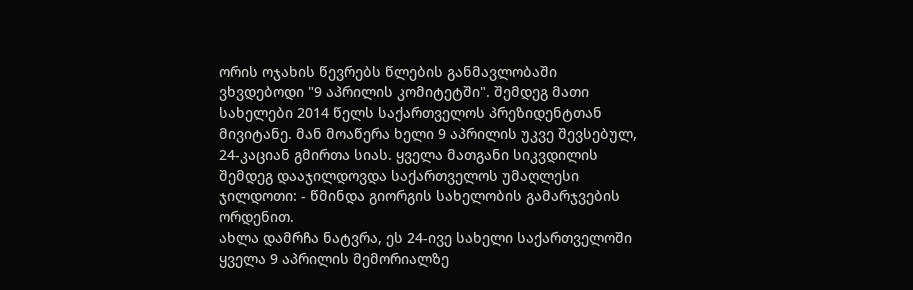ორის ოჯახის წევრებს წლების განმავლობაში ვხვდებოდი "9 აპრილის კომიტეტში". შემდეგ მათი სახელები 2014 წელს საქართველოს პრეზიდენტთან მივიტანე. მან მოაწერა ხელი 9 აპრილის უკვე შევსებულ, 24-კაციან გმირთა სიას. ყველა მათგანი სიკვდილის შემდეგ დააჯილდოვდა საქართველოს უმაღლესი ჯილდოთი: - წმინდა გიორგის სახელობის გამარჯვების ორდენით.
ახლა დამრჩა ნატვრა, ეს 24-ივე სახელი საქართველოში ყველა 9 აპრილის მემორიალზე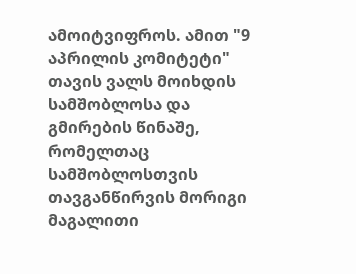ამოიტვიფროს. ამით "9 აპრილის კომიტეტი" თავის ვალს მოიხდის სამშობლოსა და გმირების წინაშე, რომელთაც სამშობლოსთვის თავგანწირვის მორიგი მაგალითი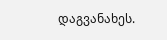დაგვანახეს.